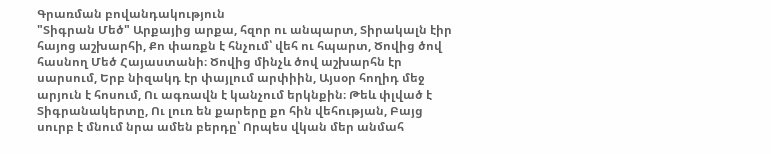Գրառման բովանդակություն
"Տիգրան Մեծ" Արքայից արքա, հզոր ու անպարտ, Տիրակալն էիր հայոց աշխարհի, Քո փառքն է հնչում՝ վեհ ու հպարտ, Ծովից ծով հասնող Մեծ Հայաստանի։ Ծովից մինչև ծով աշխարհն էր սարսում, Երբ նիզակդ էր փայլում արփիին, Այսօր հողիդ մեջ արյուն է հոսում, Ու ագռավն է կանչում երկնքին։ Թեև փլված է Տիգրանակերտը, Ու լուռ են քարերը քո հին վեհության, Բայց սուրբ է մնում նրա ամեն բերդը՝ Որպես վկան մեր անմահ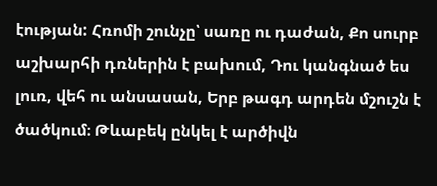էության: Հռոմի շունչը՝ սառը ու դաժան, Քո սուրբ աշխարհի դռներին է բախում, Դու կանգնած ես լուռ, վեհ ու անսասան, Երբ թագդ արդեն մշուշն է ծածկում։ Թևաբեկ ընկել է արծիվն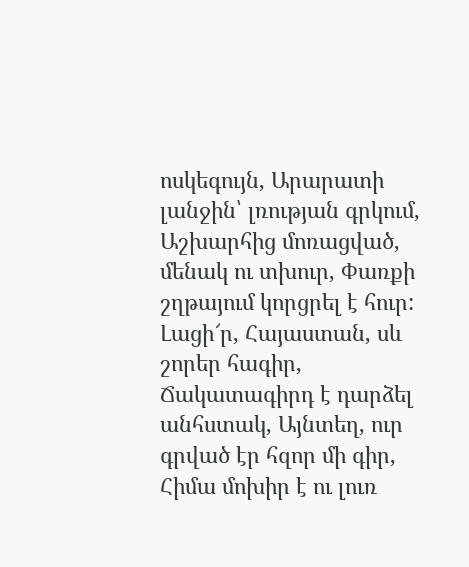ոսկեգույն, Արարատի լանջին՝ լռության գրկում, Աշխարհից մոռացված, մենակ ու տխուր, Փառքի շղթայում կորցրել է հուր: Լացի՜ր, Հայաստան, սև շորեր հագիր, Ճակատագիրդ է դարձել անհստակ, Այնտեղ, ուր գրված էր հզոր մի գիր, Հիմա մոխիր է ու լուռ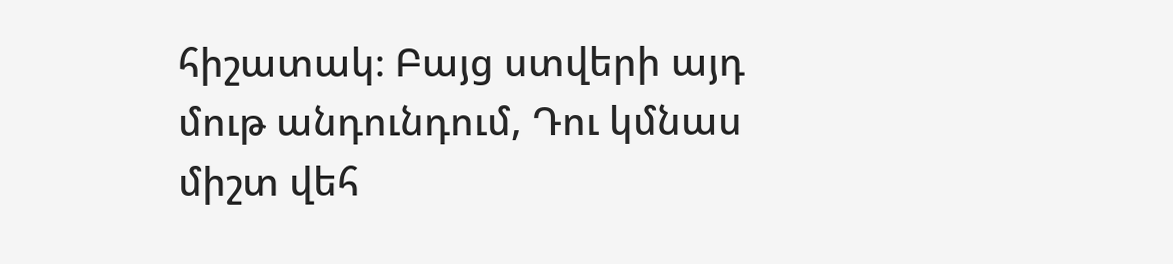հիշատակ։ Բայց ստվերի այդ մութ անդունդում, Դու կմնաս միշտ վեհ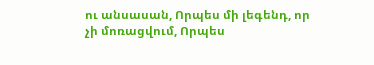ու անսասան, Որպես մի լեգենդ, որ չի մոռացվում, Որպես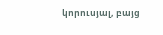կորուսյալ, բայց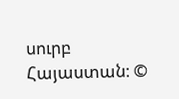սուրբ Հայաստան։ ©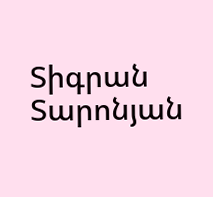Տիգրան Տարոնյան